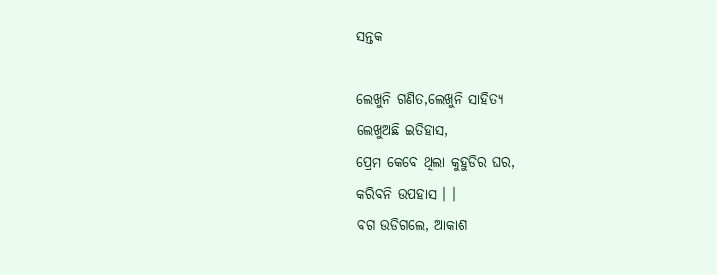ସନ୍ତକ

ଲେଖୁନି ଗଣିତ,ଲେଖୁନି ସାହିତ୍ୟ
ଲେଖୁଅଛି ଇତିହାସ,
ପ୍ରେମ କେବେ ଥିଲା କୁହୁଡିର ଘର,
କରିବନି ଉପହାସ । ।
ବଗ ଉଡିଗଲେ, ଆକାଶ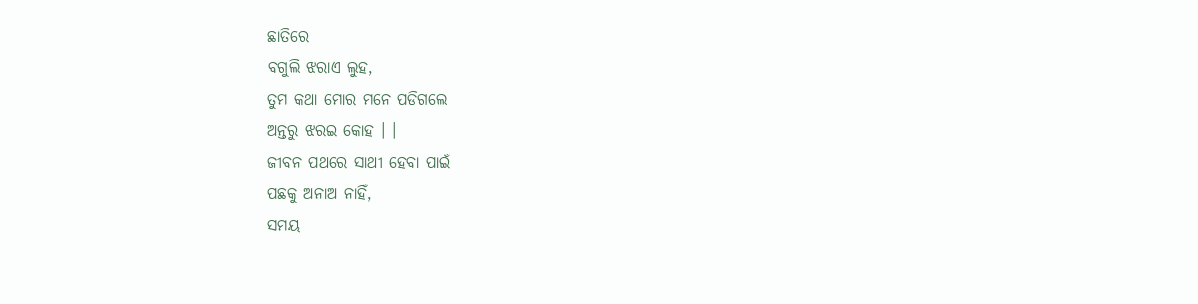ଛାତିରେ
ବଗୁଲି ଝରାଏ ଲୁହ,
ତୁମ କଥା ମୋର ମନେ ପଡିଗଲେ
ଅନ୍ତରୁ ଝରଇ କୋହ । ।
ଜୀବନ ପଥରେ ସାଥୀ ହେବା ପାଇଁ
ପଛକୁ ଅନାଅ ନାହିଁ,
ସମୟ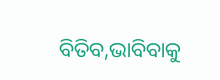ବିତିବ,ଭାବିବାକୁ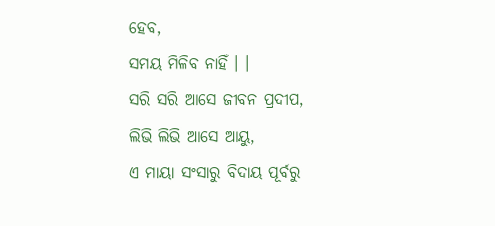ହେବ,
ସମୟ ମିଳିବ ନାହିଁ । ।
ସରି ସରି ଆସେ ଜୀବନ ପ୍ରଦୀପ,
ଲିଭି ଲିଭି ଆସେ ଆୟୁ,
ଏ ମାୟା ସଂସାରୁ ବିଦାୟ ପୂର୍ବରୁ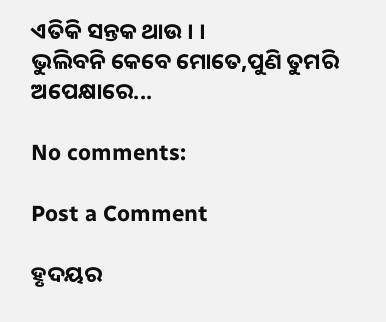ଏତିକି ସନ୍ତକ ଥାଉ । ।
ଭୁଲିବନି କେବେ ମୋତେ,ପୁଣି ତୁମରି ଅପେକ୍ଷାରେ...

No comments:

Post a Comment

ହୃଦୟର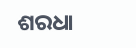ଶରଧା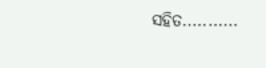ସହିତ...........